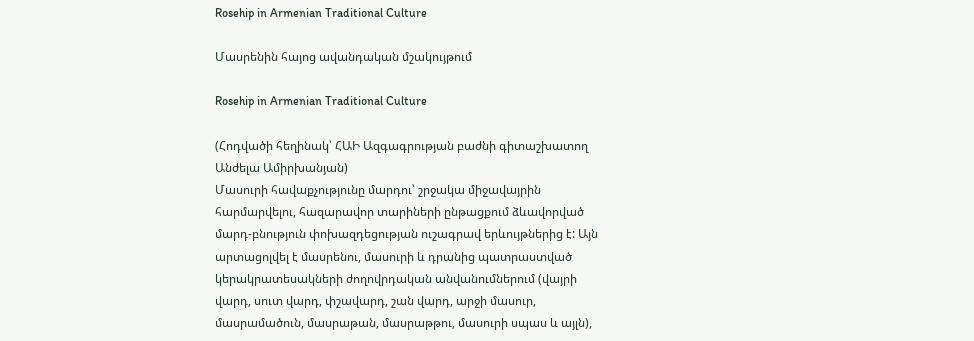Rosehip in Armenian Traditional Culture

Մասրենին հայոց ավանդական մշակույթում

Rosehip in Armenian Traditional Culture

(Հոդվածի հեղինակ՝ ՀԱԻ Ազգագրության բաժնի գիտաշխատող Անժելա Ամիրխանյան)
Մասուրի հավաքչությունը մարդու՝ շրջակա միջավայրին հարմարվելու, հազարավոր տարիների ընթացքում ձևավորված մարդ-բնություն փոխազդեցության ուշագրավ երևույթներից է: Այն արտացոլվել է մասրենու, մասուրի և դրանից պատրաստված կերակրատեսակների ժողովրդական անվանումներում (վայրի վարդ, սուտ վարդ, փշավարդ, շան վարդ, արջի մասուր, մասրամածուն, մասրաթան, մասրաթթու, մասուրի սպաս և այլն),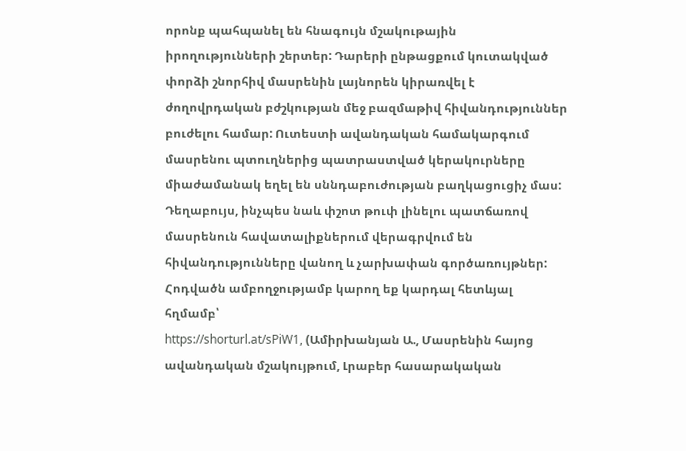որոնք պահպանել են հնագույն մշակութային իրողությունների շերտեր: Դարերի ընթացքում կուտակված փորձի շնորհիվ մասրենին լայնորեն կիրառվել է ժողովրդական բժշկության մեջ բազմաթիվ հիվանդություններ բուժելու համար: Ուտեստի ավանդական համակարգում մասրենու պտուղներից պատրաստված կերակուրները միաժամանակ եղել են սննդաբուժության բաղկացուցիչ մաս: Դեղաբույս, ինչպես նաև փշոտ թուփ լինելու պատճառով մասրենուն հավատալիքներում վերագրվում են հիվանդությունները վանող և չարխափան գործառույթներ:
Հոդվածն ամբողջությամբ կարող եք կարդալ հետևյալ հղմամբ՝
https://shorturl.at/sPiW1, (Ամիրխանյան Ա., Մասրենին հայոց ավանդական մշակույթում, Լրաբեր հասարակական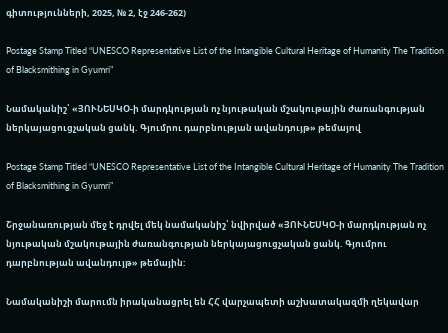գիտությունների, 2025, № 2, էջ 246-262)

Postage Stamp Titled “UNESCO Representative List of the Intangible Cultural Heritage of Humanity The Tradition of Blacksmithing in Gyumri”

Նամականիշ՝ «ՅՈՒՆԵՍԿՕ-ի մարդկության ոչ նյութական մշակութային ժառանգության ներկայացուցչական ցանկ. Գյումրու դարբնության ավանդույթ» թեմայով

Postage Stamp Titled “UNESCO Representative List of the Intangible Cultural Heritage of Humanity The Tradition of Blacksmithing in Gyumri”

Շրջանառության մեջ է դրվել մեկ նամականիշ՝ նվիրված «ՅՈՒՆԵՍԿՕ-ի մարդկության ոչ նյութական մշակութային ժառանգության ներկայացուցչական ցանկ. Գյումրու դարբնության ավանդույթ» թեմային:

Նամականիշի մարումն իրականացրել են ՀՀ վարչապետի աշխատակազմի ղեկավար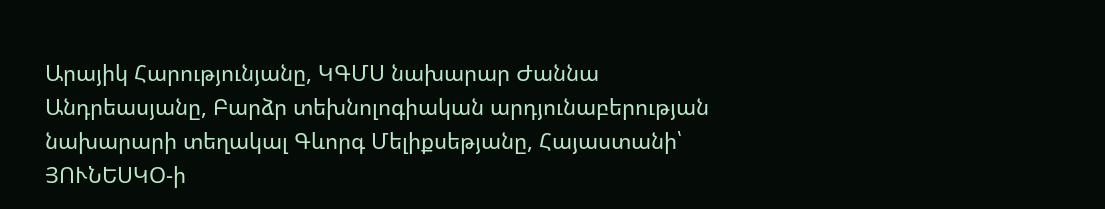Արայիկ Հարությունյանը, ԿԳՄՍ նախարար Ժաննա Անդրեասյանը, Բարձր տեխնոլոգիական արդյունաբերության նախարարի տեղակալ Գևորգ Մելիքսեթյանը, Հայաստանի՝ ՅՈՒՆԵՍԿՕ-ի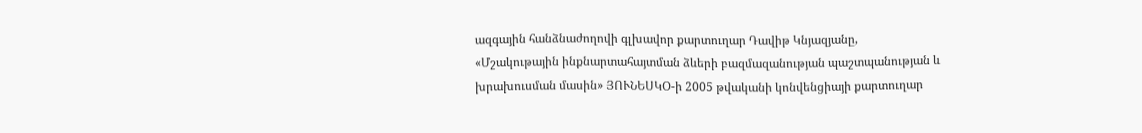ազգային հանձնաժողովի գլխավոր քարտուղար Դավիթ Կնյազյանը, «Մշակութային ինքնարտահայտման ձևերի բազմազանության պաշտպանության և խրախուսման մասին» ՅՈՒՆԵՍԿՕ-ի 2005 թվականի կոնվենցիայի քարտուղար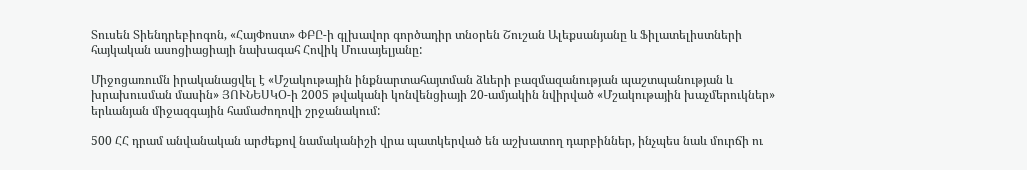Տուսեն Տիենդրեբիոգոն, «ՀայՓոստ» ՓԲԸ-ի գլխավոր գործադիր տնօրեն Շուշան Ալեքսանյանը և Ֆիլատելիստների հայկական ասոցիացիայի նախագահ Հովիկ Մուսայելյանը:

Միջոցառումն իրականացվել է «Մշակութային ինքնարտահայտման ձևերի բազմազանության պաշտպանության և խրախուսման մասին» ՅՈՒՆԵՍԿՕ-ի 2005 թվականի կոնվենցիայի 20-ամյակին նվիրված «Մշակութային խաչմերուկներ» երևանյան միջազգային համաժողովի շրջանակում:

500 ՀՀ դրամ անվանական արժեքով նամականիշի վրա պատկերված են աշխատող դարբիններ, ինչպես նաև մուրճի ու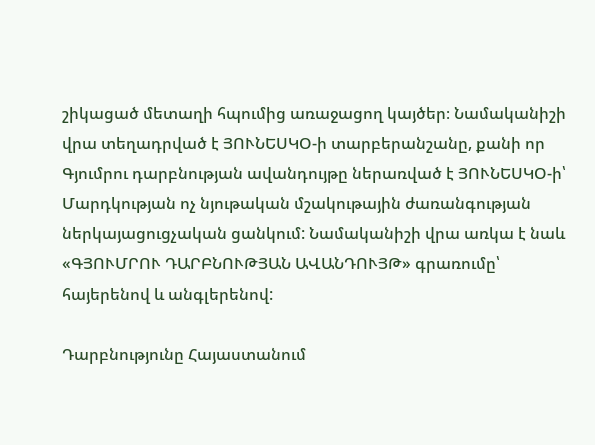շիկացած մետաղի հպումից առաջացող կայծեր։ Նամականիշի վրա տեղադրված է ՅՈՒՆԵՍԿՕ-ի տարբերանշանը, քանի որ Գյումրու դարբնության ավանդույթը ներառված է ՅՈՒՆԵՍԿՕ-ի՝ Մարդկության ոչ նյութական մշակութային ժառանգության ներկայացուցչական ցանկում: Նամականիշի վրա առկա է նաև «ԳՅՈՒՄՐՈՒ ԴԱՐԲՆՈՒԹՅԱՆ ԱՎԱՆԴՈՒՅԹ» գրառումը՝ հայերենով և անգլերենով:

Դարբնությունը Հայաստանում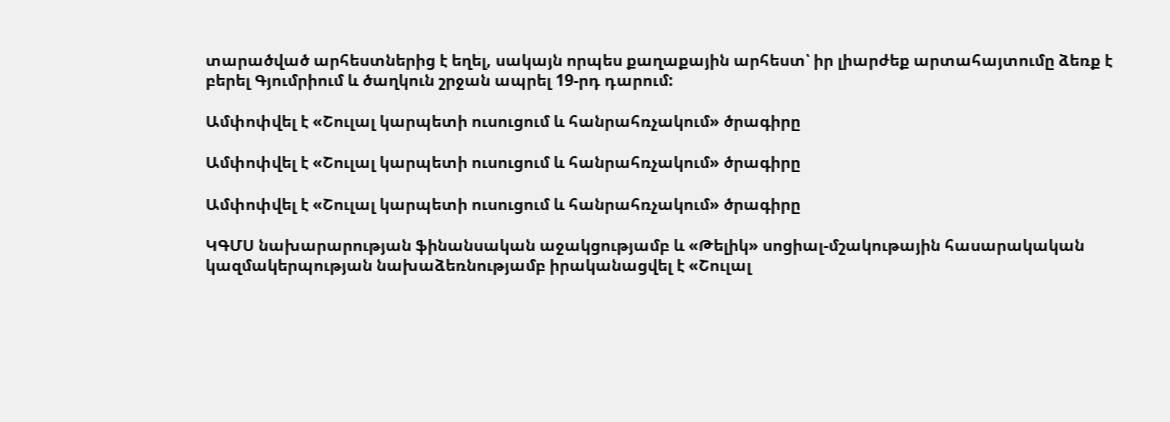տարածված արհեստներից է եղել, սակայն որպես քաղաքային արհեստ՝ իր լիարժեք արտահայտումը ձեռք է բերել Գյումրիում և ծաղկուն շրջան ապրել 19-րդ դարում:

Ամփոփվել է «Շուլալ կարպետի ուսուցում և հանրահռչակում» ծրագիրը

Ամփոփվել է «Շուլալ կարպետի ուսուցում և հանրահռչակում» ծրագիրը

Ամփոփվել է «Շուլալ կարպետի ուսուցում և հանրահռչակում» ծրագիրը

ԿԳՄՍ նախարարության ֆինանսական աջակցությամբ և «Թելիկ» սոցիալ-մշակութային հասարակական կազմակերպության նախաձեռնությամբ իրականացվել է «Շուլալ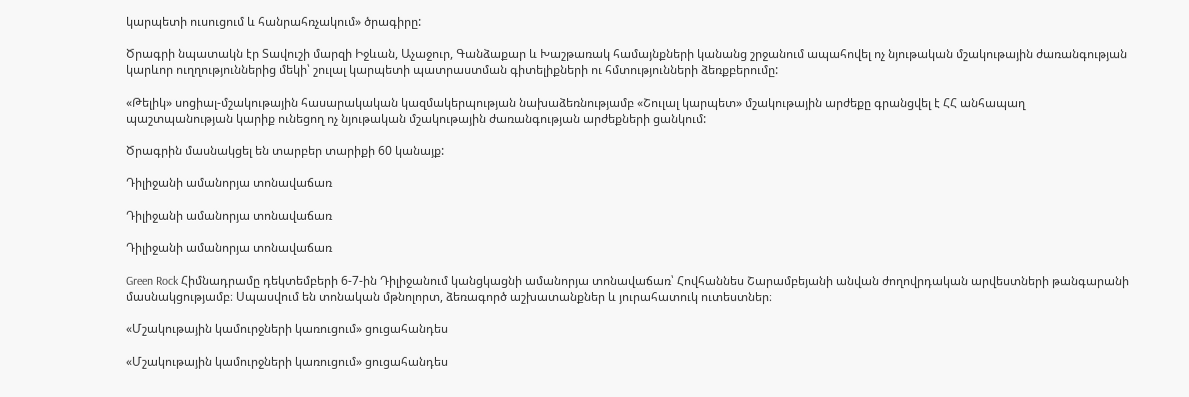կարպետի ուսուցում և հանրահռչակում» ծրագիրը:

Ծրագրի նպատակն էր Տավուշի մարզի Իջևան, Աչաջուր, Գանձաքար և Խաշթառակ համայնքների կանանց շրջանում ապահովել ոչ նյութական մշակութային ժառանգության կարևոր ուղղություններից մեկի՝ շուլալ կարպետի պատրաստման գիտելիքների ու հմտությունների ձեռքբերումը:

«Թելիկ» սոցիալ-մշակութային հասարակական կազմակերպության նախաձեռնությամբ «Շուլալ կարպետ» մշակութային արժեքը գրանցվել է ՀՀ անհապաղ պաշտպանության կարիք ունեցող ոչ նյութական մշակութային ժառանգության արժեքների ցանկում:

Ծրագրին մասնակցել են տարբեր տարիքի 60 կանայք:

Դիլիջանի ամանորյա տոնավաճառ

Դիլիջանի ամանորյա տոնավաճառ

Դիլիջանի ամանորյա տոնավաճառ

Green Rock Հիմնադրամը դեկտեմբերի 6-7-ին Դիլիջանում կանցկացնի ամանորյա տոնավաճառ՝ Հովհաննես Շարամբեյանի անվան ժողովրդական արվեստների թանգարանի մասնակցությամբ։ Սպասվում են տոնական մթնոլորտ, ձեռագործ աշխատանքներ և յուրահատուկ ուտեստներ։

«Մշակութային կամուրջների կառուցում» ցուցահանդես

«Մշակութային կամուրջների կառուցում» ցուցահանդես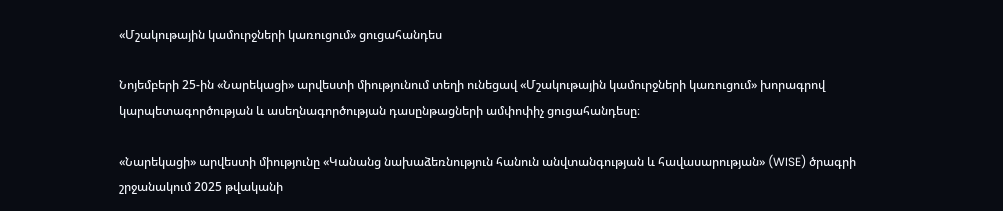«Մշակութային կամուրջների կառուցում» ցուցահանդես

Նոյեմբերի 25-ին «Նարեկացի» արվեստի միությունում տեղի ունեցավ «Մշակութային կամուրջների կառուցում» խորագրով կարպետագործության և ասեղնագործության դասընթացների ամփոփիչ ցուցահանդեսը։

«Նարեկացի» արվեստի միությունը «Կանանց նախաձեռնություն հանուն անվտանգության և հավասարության» (WISE) ծրագրի շրջանակում 2025 թվականի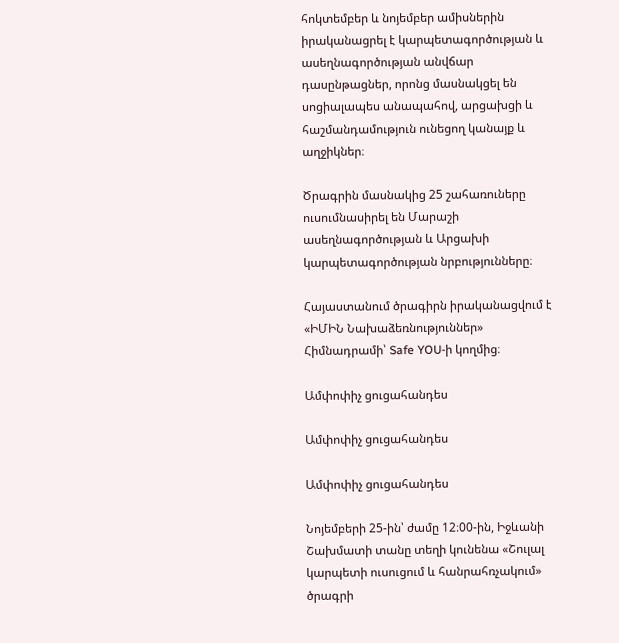հոկտեմբեր և նոյեմբեր ամիսներին իրականացրել է կարպետագործության և ասեղնագործության անվճար դասընթացներ, որոնց մասնակցել են սոցիալապես անապահով, արցախցի և հաշմանդամություն ունեցող կանայք և աղջիկներ։

Ծրագրին մասնակից 25 շահառուները ուսումնասիրել են Մարաշի ասեղնագործության և Արցախի կարպետագործության նրբությունները։

Հայաստանում ծրագիրն իրականացվում է «ԻՄԻՆ Նախաձեռնություններ» Հիմնադրամի՝ Safe YOU-ի կողմից։

Ամփոփիչ ցուցահանդես

Ամփոփիչ ցուցահանդես

Ամփոփիչ ցուցահանդես

Նոյեմբերի 25-ին՝ ժամը 12։00-ին, Իջևանի Շախմատի տանը տեղի կունենա «Շուլալ կարպետի ուսուցում և հանրահռչակում» ծրագրի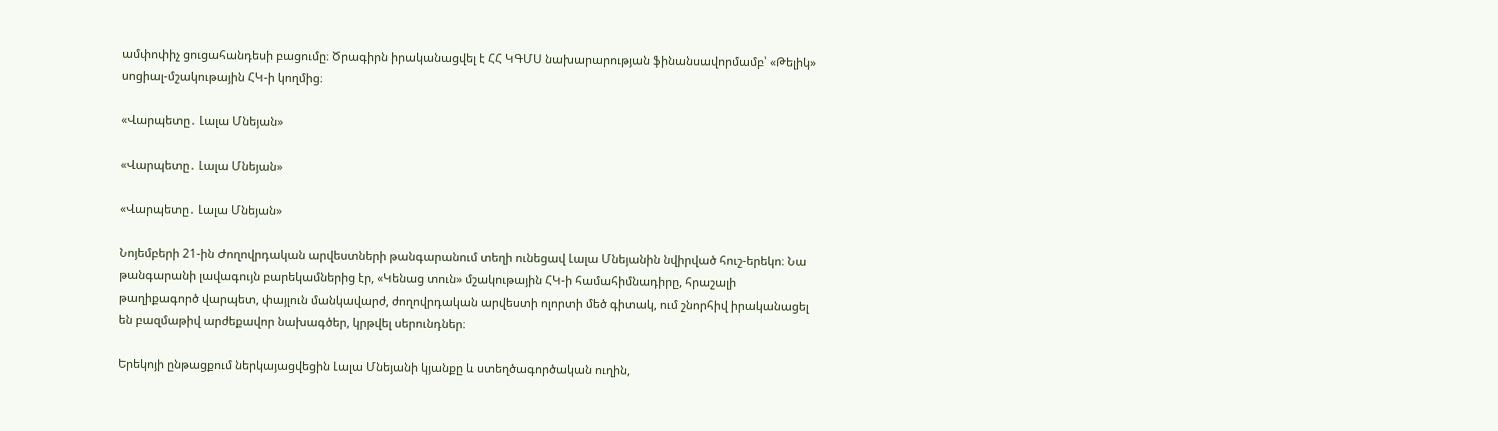ամփոփիչ ցուցահանդեսի բացումը։ Ծրագիրն իրականացվել է ՀՀ ԿԳՄՍ նախարարության ֆինանսավորմամբ՝ «Թելիկ» սոցիալ-մշակութային ՀԿ-ի կողմից։

«Վարպետը․ Լալա Մնեյան»

«Վարպետը․ Լալա Մնեյան»

«Վարպետը․ Լալա Մնեյան»

Նոյեմբերի 21-ին Ժողովրդական արվեստների թանգարանում տեղի ունեցավ Լալա Մնեյանին նվիրված հուշ-երեկո։ Նա թանգարանի լավագույն բարեկամներից էր, «Կենաց տուն» մշակութային ՀԿ-ի համահիմնադիրը, հրաշալի թաղիքագործ վարպետ, փայլուն մանկավարժ, ժողովրդական արվեստի ոլորտի մեծ գիտակ, ում շնորհիվ իրականացել են բազմաթիվ արժեքավոր նախագծեր, կրթվել սերունդներ։

Երեկոյի ընթացքում ներկայացվեցին Լալա Մնեյանի կյանքը և ստեղծագործական ուղին,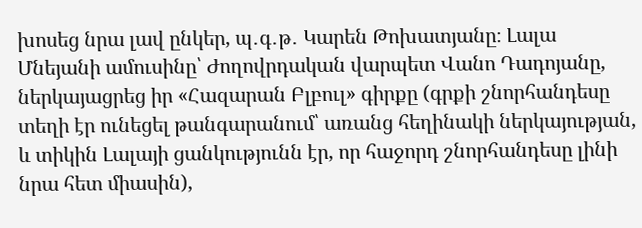խոսեց նրա լավ ընկեր, պ․գ․թ․ Կարեն Թոխատյանը։ Լալա Մնեյանի ամուսինը՝ Ժողովրդական վարպետ Վանո Դադոյանը, ներկայացրեց իր «Հազարան Բլբուլ» գիրքը (գրքի շնորհանդեսը տեղի էր ունեցել թանգարանում՝ առանց հեղինակի ներկայության, և տիկին Լալայի ցանկությունն էր, որ հաջորդ շնորհանդեսը լինի նրա հետ միասին),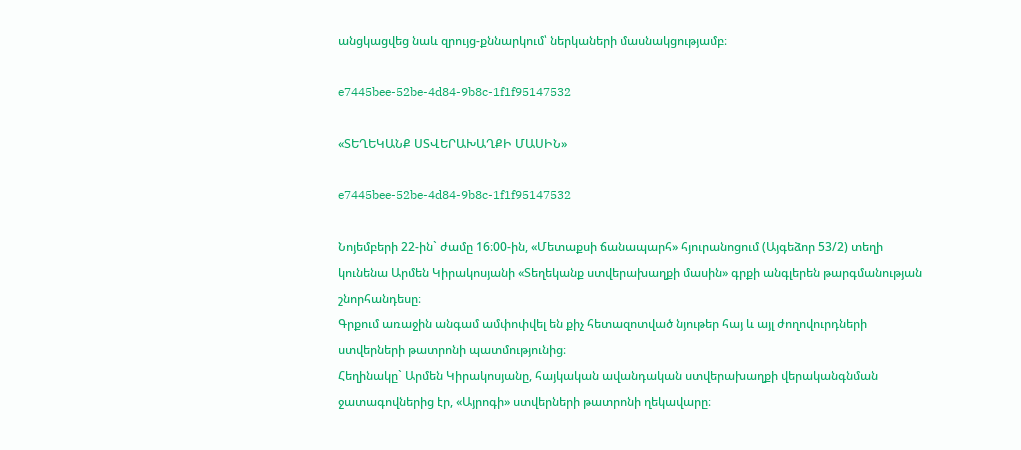անցկացվեց նաև զրույց-քննարկում՝ ներկաների մասնակցությամբ։

e7445bee-52be-4d84-9b8c-1f1f95147532

«ՏԵՂԵԿԱՆՔ ՍՏՎԵՐԱԽԱՂՔԻ ՄԱՍԻՆ»

e7445bee-52be-4d84-9b8c-1f1f95147532

Նոյեմբերի 22-ին` ժամը 16։00-ին, «Մետաքսի ճանապարհ» հյուրանոցում (Այգեձոր 53/2) տեղի կունենա Արմեն Կիրակոսյանի «Տեղեկանք ստվերախաղքի մասին» գրքի անգլերեն թարգմանության շնորհանդեսը։
Գրքում առաջին անգամ ամփոփվել են քիչ հետազոտված նյութեր հայ և այլ ժողովուրդների ստվերների թատրոնի պատմությունից։
Հեղինակը` Արմեն Կիրակոսյանը, հայկական ավանդական ստվերախաղքի վերականգնման ջատագովներից էր, «Այրոգի» ստվերների թատրոնի ղեկավարը։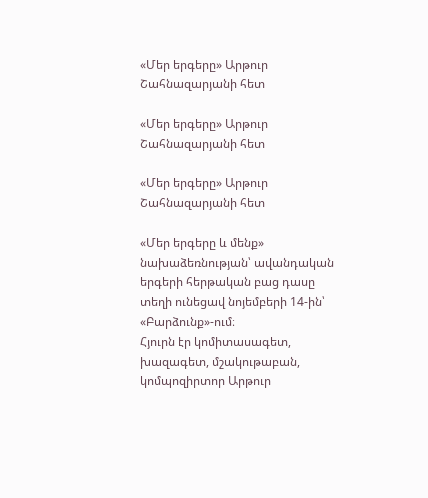«Մեր երգերը» Արթուր Շահնազարյանի հետ

«Մեր երգերը» Արթուր Շահնազարյանի հետ

«Մեր երգերը» Արթուր Շահնազարյանի հետ

«Մեր երգերը և մենք» նախաձեռնության՝ ավանդական երգերի հերթական բաց դասը տեղի ունեցավ նոյեմբերի 14-ին՝ «Բարձունք»-ում։
Հյուրն էր կոմիտասագետ, խազագետ, մշակութաբան, կոմպոզիրտոր Արթուր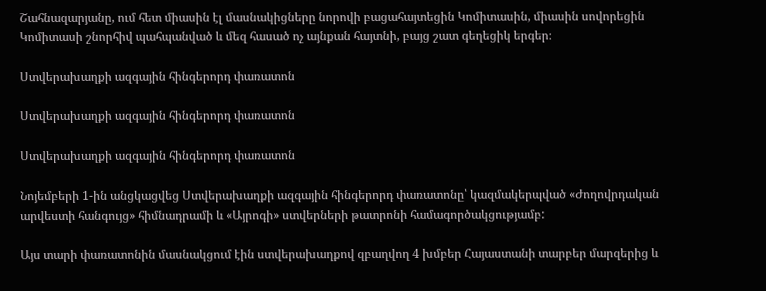Շահնազարյանը, ում հետ միասին էլ մասնակիցները նորովի բացահայտեցին Կոմիտասին, միասին սովորեցին Կոմիտասի շնորհիվ պահպանված և մեզ հասած ոչ այնքան հայտնի, բայց շատ գեղեցիկ երգեր։

Ստվերախաղքի ազգային հինգերորդ փառատոն

Ստվերախաղքի ազգային հինգերորդ փառատոն

Ստվերախաղքի ազգային հինգերորդ փառատոն

Նոյեմբերի 1-ին անցկացվեց Ստվերախաղքի ազգային հինգերորդ փառատոնը՝ կազմակերպված «Ժողովրդական արվեստի հանգույց» հիմնադրամի և «Այրոգի» ստվերների թատրոնի համագործակցությամբ:

Այս տարի փառատոնին մասնակցում էին ստվերախաղքով զբաղվող 4 խմբեր Հայաստանի տարբեր մարզերից և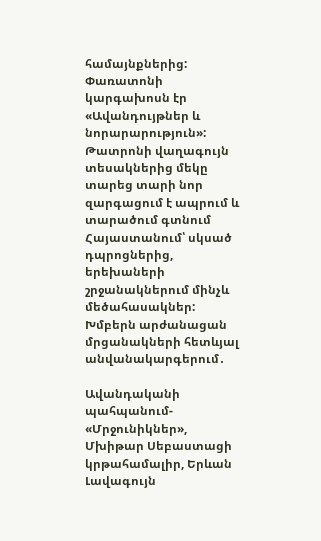համայնքներից: Փառատոնի կարգախոսն էր «Ավանդույթներ և նորարարություն»: Թատրոնի վաղագույն տեսակներից մեկը տարեց տարի նոր զարգացում է ապրում և տարածում գտնում Հայաստանում՝ սկսած դպրոցներից, երեխաների շրջանակներում մինչև մեծահասակներ: Խմբերն արժանացան մրցանակների հետևյալ անվանակարգերում․

Ավանդականի պահպանում- «Մրջունիկներ», Մխիթար Սեբաստացի կրթահամալիր, Երևան
Լավագույն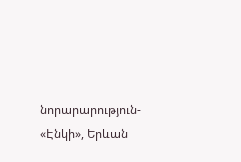նորարարություն- «Էնկի», Երևան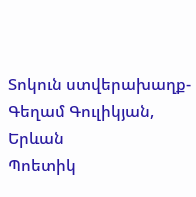Տոկուն ստվերախաղք- Գեղամ Գուլիկյան, Երևան
Պոետիկ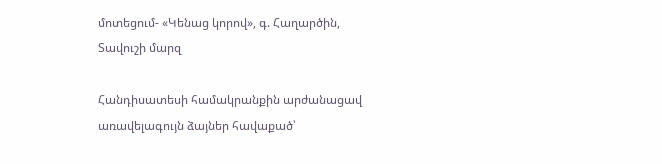մոտեցում- «Կենաց կորով», գ. Հաղարծին, Տավուշի մարզ

Հանդիսատեսի համակրանքին արժանացավ առավելագույն ձայներ հավաքած՝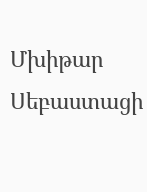Մխիթար Սեբաստացի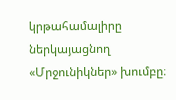կրթահամալիրը ներկայացնող «Մրջունիկներ» խումբը։